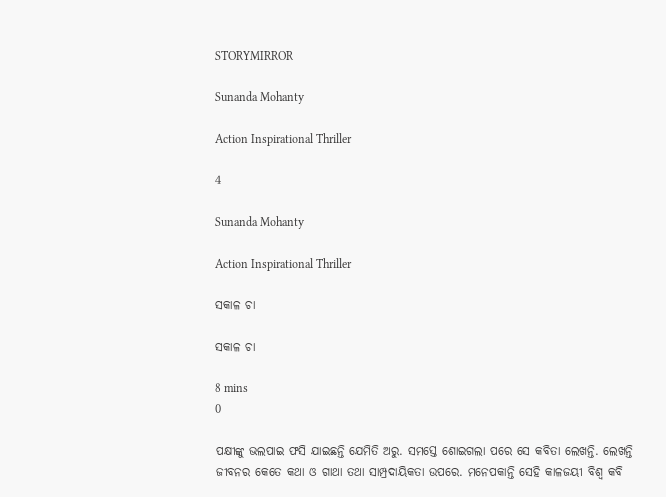STORYMIRROR

Sunanda Mohanty

Action Inspirational Thriller

4

Sunanda Mohanty

Action Inspirational Thriller

ସକାଳ ଚା

ସକାଳ ଚା

8 mins
0

ପକ୍ଷୀଙ୍କୁ ଭଲପାଇ ଫସି ଯାଇଛନ୍ତି ଯେମିତି ଅରୁ. ସମସ୍ତେ ଶୋଇଗଲା ପରେ ସେ କବିତା ଲେଖନ୍ତି. ଲେଖନ୍ତି ଜୀବନର କେତେ କଥା ଓ ଗାଥା ତଥା ସାମ୍ପ୍ରଦାୟିକତା ଉପରେ. ମନେପକାନ୍ତି ସେହି କାଳଜୟୀ ବିଶ୍ୱ କବି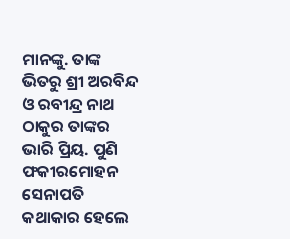ମାନଙ୍କୁ. ତାଙ୍କ ଭିତରୁ ଶ୍ରୀ ଅରବିନ୍ଦ ଓ ରବୀନ୍ଦ୍ର ନାଥ ଠାକୁର ତାଙ୍କର ଭାରି ପ୍ରିୟ. ପୁଣି ଫକୀରମୋହନ ସେନାପତି କଥାକାର ହେଲେ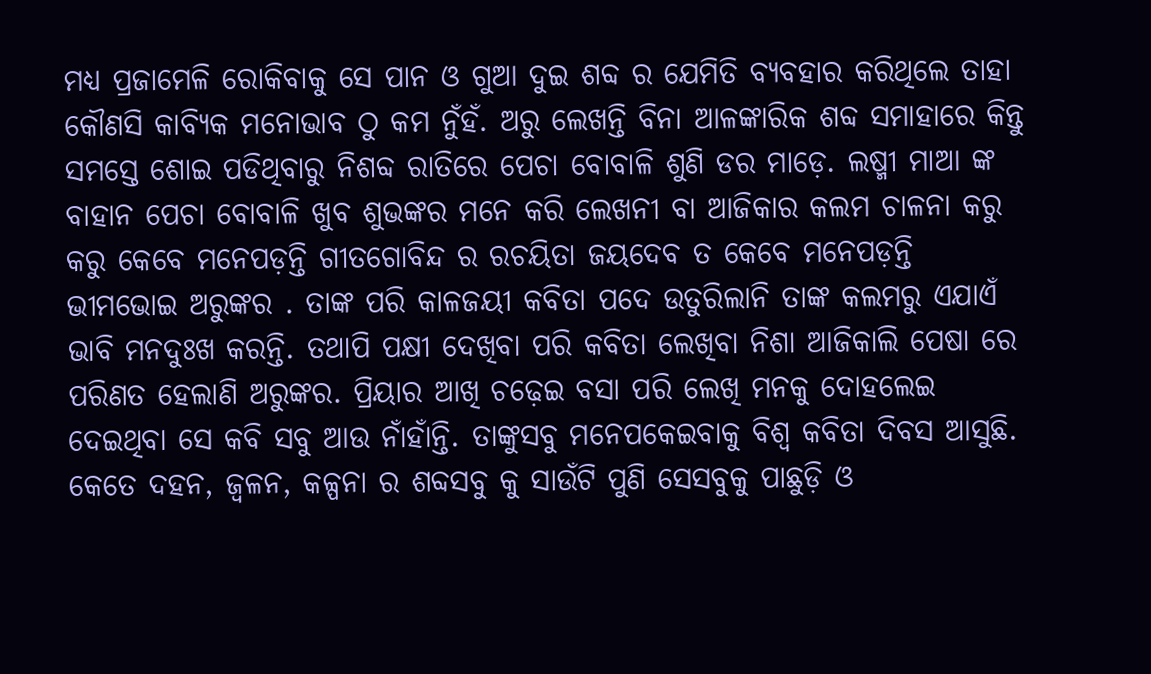ମଧ୍ୟ ପ୍ରଜାମେଳି ରୋକିବାକୁ ସେ ପାନ ଓ ଗୁଆ ଦୁଇ ଶବ୍ଦ ର ଯେମିତି ବ୍ୟବହାର କରିଥିଲେ ତାହା କୌଣସି କାବ୍ୟିକ ମନୋଭାବ ଠୁ କମ ନୁଁହଁ. ଅରୁ ଲେଖନ୍ତି ବିନା ଆଳଙ୍କାରିକ ଶବ୍ଦ ସମାହାରେ କିନ୍ତୁ ସମସ୍ତେ ଶୋଇ ପଡିଥିବାରୁ ନିଶବ୍ଦ ରାତିରେ ପେଚା ବୋବାଳି ଶୁଣି ଡର ମାଡ଼େ. ଲଷ୍ମୀ ମାଆ ଙ୍କ ବାହାନ ପେଚା ବୋବାଳି ଖୁବ ଶୁଭଙ୍କର ମନେ କରି ଲେଖନୀ ବା ଆଜିକାର କଲମ ଚାଳନା କରୁ କରୁ କେବେ ମନେପଡ଼ନ୍ତି ଗୀତଗୋବିନ୍ଦ ର ରଚୟିତା ଜୟଦେବ ତ କେବେ ମନେପଡ଼ନ୍ତି ଭୀମଭୋଇ ଅରୁଙ୍କର . ତାଙ୍କ ପରି କାଳଜୟୀ କବିତା ପଦେ ଉତୁରିଲାନି ତାଙ୍କ କଲମରୁ ଏଯାଏଁ ଭାବି ମନଦୁଃଖ କରନ୍ତି. ତଥାପି ପକ୍ଷୀ ଦେଖିବା ପରି କବିତା ଲେଖିବା ନିଶା ଆଜିକାଲି ପେଷା ରେ ପରିଣତ ହେଲାଣି ଅରୁଙ୍କର. ପ୍ରିୟାର ଆଖି ଚଢ଼େଇ ବସା ପରି ଲେଖି ମନକୁ ଦୋହଲେଇ ଦେଇଥିବା ସେ କବି ସବୁ ଆଉ ନାଁହାଁନ୍ତି. ତାଙ୍କୁସବୁ ମନେପକେଇବାକୁ ବିଶ୍ୱ କବିତା ଦିବସ ଆସୁଛି. କେତେ ଦହନ, ଜ୍ୱଳନ, କଳ୍ପନା ର ଶବ୍ଦସବୁ କୁ ସାଉଁଟି ପୁଣି ସେସବୁକୁ ପାଛୁଡ଼ି ଓ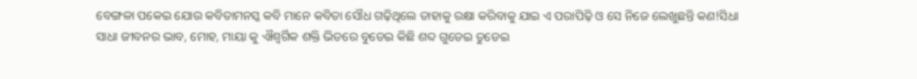ବେଙ୍ଗଳା ପକେଇ ଯୋଉ କବିତାମନସ୍କ କବି ମାନେ କବିତା ସୌଧ ଗଢ଼ିଥିଲେ ତାହାକୁ ରକ୍ଷା କରିବାକୁ ଯାଇ ଏ ପରାପିଢ଼ି ଓ ସେ ନିଜେ ଲେଖୁଛନ୍ତି କଣ!ସିଧା ସାଧା ଜୀବନର ଭାବ, ମୋହ, ମାୟା କୁ ଐଶ୍ଵର୍ଗିକ ଶକ୍ତି ଭିତରେ ବୁଡେଇ କିଛି ଶବ୍ଦ ଗୁଡେଇ ତୁଡେଇ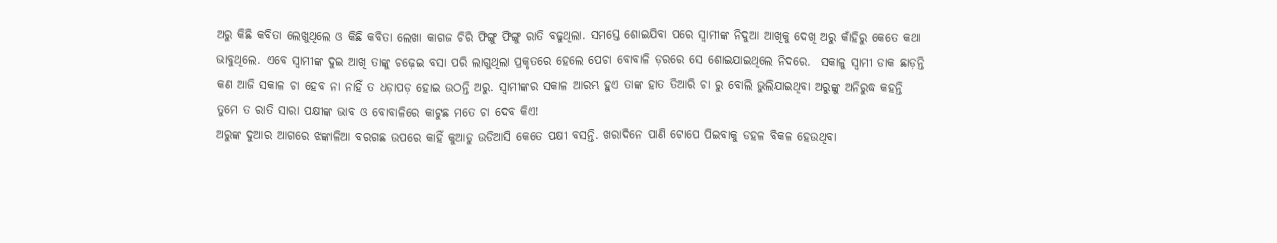ଅରୁ କିଛି କବିତା ଲେଖୁଥିଲେ ଓ କିଛି କବିତା ଲେଖା କାଗଜ ଚିରି ଫିଙ୍ଗୁ ଫିଙ୍ଗୁ ରାତି ବଢୁଥିଲା. ସମସ୍ତେ ଶୋଇଯିବା ପରେ ସ୍ୱାମୀଙ୍କ ନିଦୁଆ ଆଖିକୁ ଦେଖି ଅରୁ କାଁହିରୁ କେତେ କଥା ଭାବୁଥିଲେ. ଏବେ ସ୍ୱାମୀଙ୍କ ଦୁଇ ଆଖି ତାଙ୍କୁ ଚଢ଼େଇ ବସା ପରି ଲାଗୁଥିଲା ପ୍ରକୃତରେ ହେଲେ ପେଚା ବୋବାଳି ଡ଼ରରେ ସେ ଶୋଇଯାଇଥିଲେ ନିଦରେ.  ସକାଳୁ ସ୍ୱାମୀ ଡାକ ଛାଡ଼ନ୍ତି କଣ ଆଜି ସକାଳ ଚା ହେବ ନା ନାହିଁ ତ ଧଡ଼ାପଡ଼ ହୋଇ ଉଠନ୍ତି ଅରୁ. ସ୍ୱାମୀଙ୍କର ସକାଳ ଆରମ୍ଭ ହୁଏ ତାଙ୍କ ହାତ ତିଆରି ଚା ରୁ ବୋଲି ଭୁଲିଯାଇଥିବା ଅରୁଙ୍କୁ ଅନିରୁଦ୍ଧ କହନ୍ତି ତୁମେ ତ ରାତି ସାରା ପକ୍ଷୀଙ୍କ ଭାବ ଓ ବୋବାଳିରେ କାଟୁଛ ମତେ ଚା ଦେବ କିଏ!
ଅରୁଙ୍କ ଦୁଆର ଆଗରେ ଝଙ୍କାଳିଆ ବରଗଛ ଉପରେ କାହିଁ କୁଆଡୁ ଉଡିଆସି କେତେ ପକ୍ଷୀ ବସନ୍ତି. ଖରାଦିନେ ପାଣି ଟୋପେ ପିଇବାକୁ ଡହଳ ବିକଳ ହେଉଥିବା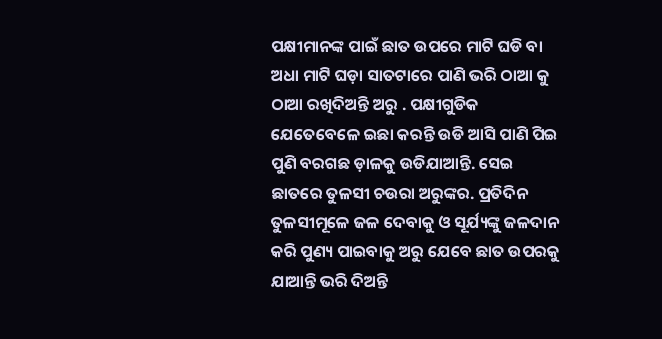ପକ୍ଷୀମାନଙ୍କ ପାଇଁ ଛାତ ଉପରେ ମାଟି ଘଡି ବା ଅଧା ମାଟି ଘଡ଼ା ସାତଟାରେ ପାଣି ଭରି ଠାଆ କୁ ଠାଆ ରଖିଦିଅନ୍ତି ଅରୁ . ପକ୍ଷୀଗୁଡିକ ଯେତେବେଳେ ଇଛା କରନ୍ତି ଉଡି ଆସି ପାଣି ପିଇ ପୁଣି ବରଗଛ ଡ଼ାଳକୁ ଉଡିଯାଆନ୍ତି. ସେଇ ଛାତରେ ତୁଳସୀ ଚଉରା ଅରୁଙ୍କର. ପ୍ରତିଦିନ ତୁଳସୀମୂଳେ ଜଳ ଦେବାକୁ ଓ ସୂର୍ଯ୍ୟଙ୍କୁ ଜଳଦାନ କରି ପୁଣ୍ୟ ପାଇବାକୁ ଅରୁ ଯେବେ ଛାତ ଉପରକୁ ଯାଆନ୍ତି ଭରି ଦିଅନ୍ତି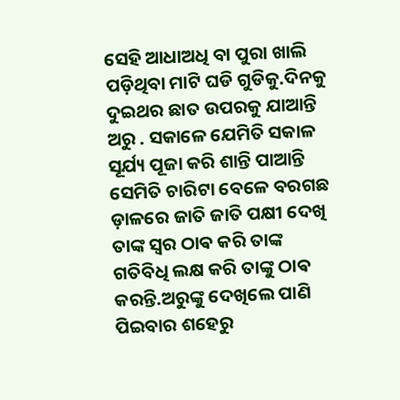ସେହି ଆଧାଅଧି ବା ପୁରା ଖାଲି ପଡ଼ିଥିବା ମାଟି ଘଡି ଗୁଡିକୁ.ଦିନକୁ ଦୁଇଥର ଛାତ ଉପରକୁ ଯାଆନ୍ତି ଅରୁ . ସକାଳେ ଯେମିତି ସକାଳ ସୂର୍ଯ୍ୟ ପୂଜା କରି ଶାନ୍ତି ପାଆନ୍ତି ସେମିତି ଚାରିଟା ବେଳେ ବରଗଛ ଡ଼ାଳରେ ଜାତି ଜାତି ପକ୍ଷୀ ଦେଖି ତାଙ୍କ ସ୍ୱର ଠାଵ କରି ତାଙ୍କ ଗତିବିଧି ଲକ୍ଷ କରି ତାଙ୍କୁ ଠାଵ କରନ୍ତି.ଅରୁଙ୍କୁ ଦେଖିଲେ ପାଣି ପିଇବାର ଶହେରୁ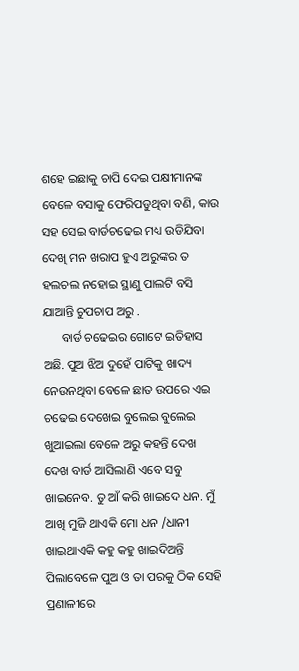ଶହେ ଇଛାକୁ ଚାପି ଦେଇ ପକ୍ଷୀମାନଙ୍କ ବେଳେ ବସାକୁ ଫେରିପଡୁଥିବା ବଣି, କାଉ ସହ ସେଇ ବାର୍ଡଚଢେଇ ମଧ୍ୟ ଉଡିଯିବା ଦେଖି ମନ ଖରାପ ହୁଏ ଅରୁଙ୍କର ତ ହଲଚଲ ନହୋଇ ସ୍ଥାଣୁ ପାଲଟି ବସି ଯାଆନ୍ତି ଚୁପଚାପ ଅରୁ .
      ବାର୍ଡ ଚଢେଇର ଗୋଟେ ଇତିହାସ ଅଛି. ପୁଅ ଝିଅ ଦୁହେଁ ପାଟିକୁ ଖାଦ୍ୟ ନେଉନଥିବା ବେଳେ ଛାତ ଉପରେ ଏଇ ଚଢେଇ ଦେଖେଇ ବୁଲେଇ ବୁଲେଇ ଖୁଆଇଲା ବେଳେ ଅରୁ କହନ୍ତି ଦେଖ ଦେଖ ବାର୍ଡ ଆସିଲାଣି ଏବେ ସବୁ ଖାଇନେବ. ତୁ ଆଁ କରି ଖାଇଦେ ଧନ. ମୁଁ ଆଖି ମୁଜି ଥାଏକି ମୋ ଧନ /ଧାନୀ ଖାଇଥାଏକି କହୁ କହୁ ଖାଇଦିଅନ୍ତି ପିଲାବେଳେ ପୁଅ ଓ ତା ପରକୁ ଠିକ ସେହି ପ୍ରଣାଳୀରେ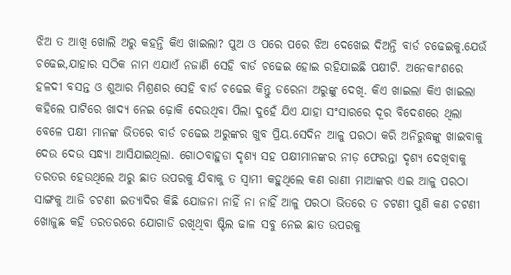ଝିଅ ତ ଆଖି ଖୋଲି ଅରୁ କହନ୍ତି କିଏ ଖାଇଲା? ପୁଅ ଓ ପରେ ପରେ ଝିଅ ଦେଖେଇ ଦିଅନ୍ତି ବାର୍ଡ ଚଢେଇକୁ.ଯେଉଁ ଚଢେଇ,ଯାହାର ସଠିକ ନାମ ଏଯାଏଁ ନଜାଣି ସେହି ବାର୍ଡ ଚଢେଇ ହୋଇ ରହିଯାଇଛି ପକ୍ଷୀଟି. ଅନେକାଂଶରେ ହଳଦୀ ବସନ୍ତ ଓ ଶୁଆର ମିଶ୍ରଣର ସେହି ବାର୍ଡ ଚଢେଇ କିନ୍ତୁ ଡରେନା ଅରୁଙ୍କୁ ଦେଖି. କିଏ ଖାଇଲା କିଏ ଖାଇଲା କହିଲେ ପାଟିରେ ଖାଦ୍ୟ ନେଇ ଢ଼ୋକି ଦେଉଥିବା ପିଲା ଦୁହେଁ ଯିଏ ଯାହା ସଂସାରରେ ଦୂର ବିଦେଶରେ ଥିଲା ବେଳେ ପକ୍ଷୀ ମାନଙ୍କ ଭିତରେ ବାର୍ଡ ଚଢେଇ ଅରୁଙ୍କର ଖୁବ ପ୍ରିୟ.ସେଦିନ ଆଳୁ ପରଠା କରି ଅନିରୁଦ୍ଧଙ୍କୁ ଖାଇବାକୁ ଦେଉ ଦେଉ ସନ୍ଧ୍ୟା ଆସିଯାଇଥିଲା. ଗୋଠବାହୁଡା ଦୃଶ୍ୟ ସହ ପକ୍ଷୀମାନଙ୍କର ନୀଡ଼ ଫେରନ୍ତା ଦୃଶ୍ୟ ଦେଖିବାକୁ ତରତର ହେଉଥିଲେ ଅରୁ ଛାତ ଉପରକୁ ଯିବାକୁ ତ ସ୍ୱାମୀ କହୁଥିଲେ କଣ ରାଣୀ ମାଆଙ୍କର ଏଇ ଆଳୁ ପରଠା ସାଙ୍ଗକୁ ଆଜି ଚଟଣୀ ଇତ୍ୟାଦିର କିଛି ଯୋଜନା ନାହିଁ ନା ନାହିଁ ଆଳୁ ପରଠା ଭିତରେ ତ ଚଟଣୀ ପୁଣି କଣ ଚଟଣୀ ଖୋଜୁଛ କହି ତରତରରେ ଯୋଗାଡି ରଖିଥିବା ଷ୍ଟିଲ ଢାଳ ସବୁ ନେଇ ଛାତ ଉପରକୁ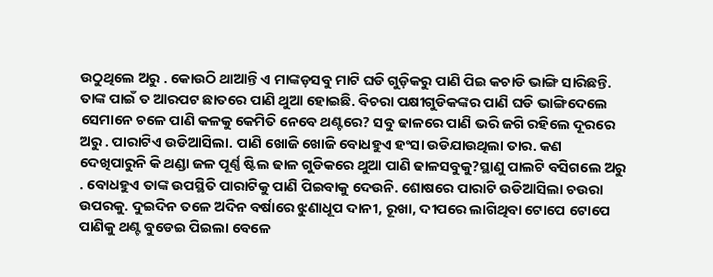ଉଠୁଥିଲେ ଅରୁ . କୋଉଠି ଥାଆନ୍ତି ଏ ମାଙ୍କଡ଼ସବୁ ମାଟି ଘଡି ଗୁଡ଼ିକରୁ ପାଣି ପିଇ କଚାଡି ଭାଙ୍ଗି ସାରିଛନ୍ତି. ତାଙ୍କ ପାଇଁ ତ ଆରପଟ ଛାତରେ ପାଣି ଥୁଆ ହୋଇଛି. ବିଚରା ପକ୍ଷୀଗୁଡିକଙ୍କର ପାଣି ଘଡି ଭାଙ୍ଗିଦେଲେ ସେମାନେ ଚଳେ ପାଣି କଳକୁ କେମିତି ନେବେ ଥଣ୍ଟରେ? ସବୁ ଢାଳରେ ପାଣି ଭରି ଜଗି ରହିଲେ ଦୂରରେ ଅରୁ . ପାରାଟିଏ ଉଡିଆସିଲା. ପାଣି ଖୋଜି ଖୋଜି ବୋଧହୁଏ ହଂସା ଉଡିଯାଉଥିଲା ତାର. କଣ ଦେଖିପାରୁନି କି ଥଣ୍ଡା ଜଳ ପୂର୍ଣ୍ଣ ଷ୍ଟିଲ ଢାଳ ଗୁଡିକରେ ଥୁଆ ପାଣି ଢାଳସବୁକୁ?ସ୍ଥାଣୁ ପାଲଟି ବସିଗଲେ ଅରୁ . ବୋଧହୁଏ ତାଙ୍କ ଉପସ୍ଥିତି ପାରାଟିକୁ ପାଣି ପିଇବାକୁ ଦେଉନି. ଶୋଷରେ ପାରାଟି ଉଡିଆସିଲା ଚଉରା ଉପରକୁ. ଦୁଇଦିନ ତଳେ ଅଦିନ ବର୍ଷାରେ ଝୁଣାଧୂପ ଦାନୀ, ରୂଖା, ଦୀପରେ ଲାଗିଥିବା ଟୋପେ ଟୋପେ ପାଣିକୁ ଥଣ୍ଟ ବୁଡେଇ ପିଇଲା ବେଳେ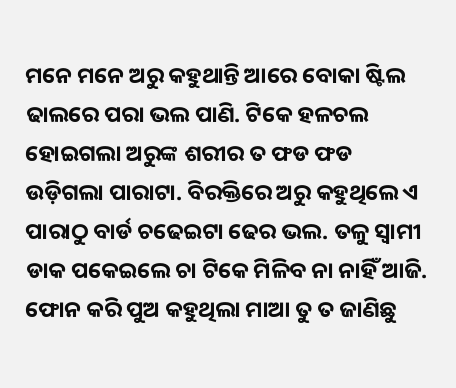ମନେ ମନେ ଅରୁ କହୁଥାନ୍ତି ଆରେ ବୋକା ଷ୍ଟିଲ ଢାଲରେ ପରା ଭଲ ପାଣି. ଟିକେ ହଳଚଲ ହୋଇଗଲା ଅରୁଙ୍କ ଶରୀର ତ ଫଡ ଫଡ ଉଡ଼ିଗଲା ପାରାଟା. ବିରକ୍ତିରେ ଅରୁ କହୁଥିଲେ ଏ ପାରାଠୁ ବାର୍ଡ ଚଢେଇଟା ଢେର ଭଲ. ତଳୁ ସ୍ୱାମୀ ଡାକ ପକେଇଲେ ଚା ଟିକେ ମିଳିବ ନା ନାହିଁ ଆଜି. ଫୋନ କରି ପୁଅ କହୁଥିଲା ମାଆ ତୁ ତ ଜାଣିଛୁ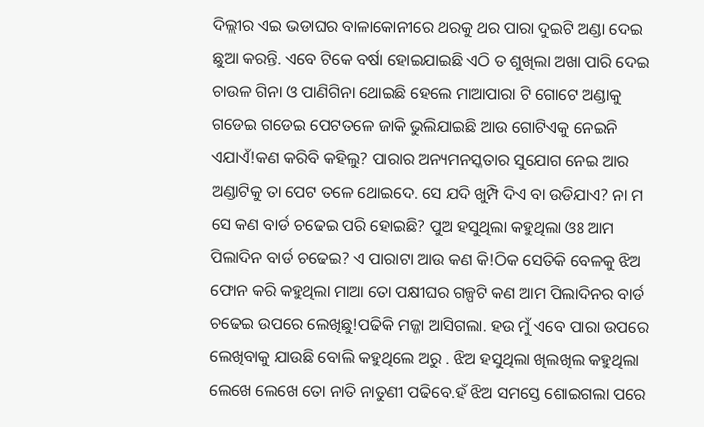ଦିଲ୍ଲୀର ଏଇ ଭଡାଘର ବାଳାକୋନୀରେ ଥରକୁ ଥର ପାରା ଦୁଇଟି ଅଣ୍ଡା ଦେଇ ଛୁଆ କରନ୍ତି. ଏବେ ଟିକେ ବର୍ଷା ହୋଇଯାଇଛି ଏଠି ତ ଶୁଖିଲା ଅଖା ପାରି ଦେଇ ଚାଉଳ ଗିନା ଓ ପାଣିଗିନା ଥୋଇଛି ହେଲେ ମାଆପାରା ଟି ଗୋଟେ ଅଣ୍ଡାକୁ ଗଡେଇ ଗଡେଇ ପେଟତଳେ ଜାକି ଭୁଲିଯାଇଛି ଆଉ ଗୋଟିଏକୁ ନେଇନି ଏଯାଏଁ!କଣ କରିବି କହିଲୁ? ପାରାର ଅନ୍ୟମନସ୍କତାର ସୁଯୋଗ ନେଇ ଆର ଅଣ୍ଡାଟିକୁ ତା ପେଟ ତଳେ ଥୋଇଦେ. ସେ ଯଦି ଖୁମ୍ପି ଦିଏ ବା ଉଡିଯାଏ? ନା ମ ସେ କଣ ବାର୍ଡ ଚଢେଇ ପରି ହୋଇଛି? ପୁଅ ହସୁଥିଲା କହୁଥିଲା ଓଃ ଆମ ପିଲାଦିନ ବାର୍ଡ ଚଢେଇ? ଏ ପାରାଟା ଆଉ କଣ କି!ଠିକ ସେତିକି ବେଳକୁ ଝିଅ ଫୋନ କରି କହୁଥିଲା ମାଆ ତୋ ପକ୍ଷୀଘର ଗଳ୍ପଟି କଣ ଆମ ପିଲାଦିନର ବାର୍ଡ ଚଢେଇ ଉପରେ ଲେଖିଛୁ!ପଢିକି ମଜ୍ଜା ଆସିଗଲା. ହଉ ମୁଁ ଏବେ ପାରା ଉପରେ ଲେଖିବାକୁ ଯାଉଛି ବୋଲି କହୁଥିଲେ ଅରୁ . ଝିଅ ହସୁଥିଲା ଖିଲଖିଲ କହୁଥିଲା ଲେଖେ ଲେଖେ ତୋ ନାତି ନାତୁଣୀ ପଢିବେ.ହଁ ଝିଅ ସମସ୍ତେ ଶୋଇଗଲା ପରେ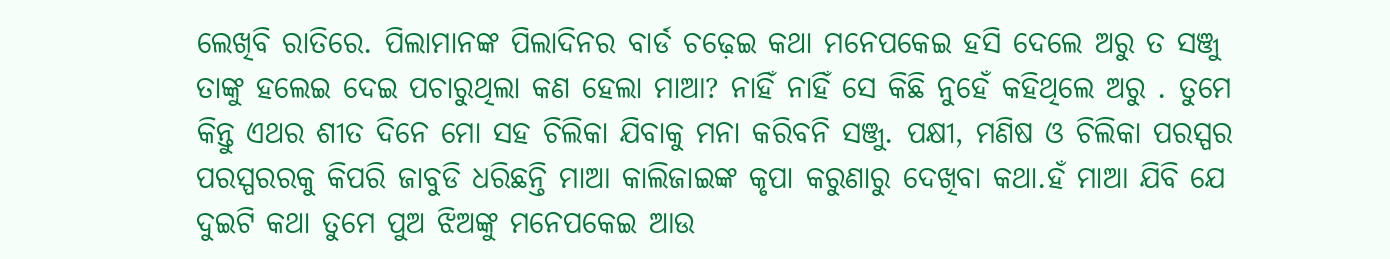ଲେଖିବି ରାତିରେ. ପିଲାମାନଙ୍କ ପିଲାଦିନର ବାର୍ଡ ଚଢ଼େଇ କଥା ମନେପକେଇ ହସି ଦେଲେ ଅରୁ ତ ସଞ୍ଜୁ ତାଙ୍କୁ ହଲେଇ ଦେଇ ପଚାରୁଥିଲା କଣ ହେଲା ମାଆ? ନାହିଁ ନାହିଁ ସେ କିଛି ନୁହେଁ କହିଥିଲେ ଅରୁ . ତୁମେ କିନ୍ତୁ ଏଥର ଶୀତ ଦିନେ ମୋ ସହ ଚିଲିକା ଯିବାକୁ ମନା କରିବନି ସଞ୍ଜୁ. ପକ୍ଷୀ, ମଣିଷ ଓ ଚିଲିକା ପରସ୍ପର ପରସ୍ପରରକୁ କିପରି ଜାବୁଡି ଧରିଛନ୍ତି ମାଆ କାଲିଜାଇଙ୍କ କୃପା କରୁଣାରୁ ଦେଖିବା କଥା.ହଁ ମାଆ ଯିବି ଯେ ଦୁଇଟି କଥା ତୁମେ ପୁଅ ଝିଅଙ୍କୁ ମନେପକେଇ ଆଉ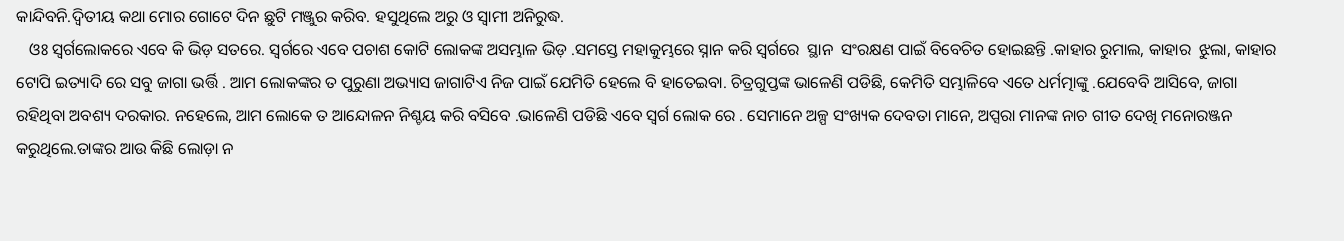କାନ୍ଦିବନି.ଦ୍ୱିତୀୟ କଥା ମୋର ଗୋଟେ ଦିନ ଛୁଟି ମଞ୍ଜୁର କରିବ. ହସୁଥିଲେ ଅରୁ ଓ ସ୍ୱାମୀ ଅନିରୁଦ୍ଧ.
   ଓଃ ସ୍ୱର୍ଗଲୋକରେ ଏବେ କି ଭିଡ଼ ସତରେ. ସ୍ୱର୍ଗରେ ଏବେ ପଚାଶ କୋଟି ଲୋକଙ୍କ ଅସମ୍ଭାଳ ଭିଡ଼ .ସମସ୍ତେ ମହାକୁମ୍ଭରେ ସ୍ନାନ କରି ସ୍ଵର୍ଗରେ  ସ୍ଥାନ  ସଂରକ୍ଷଣ ପାଇଁ ବିବେଚିତ ହୋଇଛନ୍ତି .କାହାର ରୁମାଲ, କାହାର  ଝୁଲା, କାହାର ଟୋପି ଇତ୍ୟାଦି ରେ ସବୁ ଜାଗା ଭର୍ତ୍ତି . ଆମ ଲୋକଙ୍କର ତ ପୁରୁଣା ଅଭ୍ୟାସ ଜାଗାଟିଏ ନିଜ ପାଇଁ ଯେମିତି ହେଲେ ବି ହାତେଇବା. ଚିତ୍ରଗୁପ୍ତଙ୍କ ଭାଳେଣି ପଡିଛି, କେମିତି ସମ୍ଭାଳିବେ ଏତେ ଧର୍ମତ୍ମାଙ୍କୁ .ଯେବେବି ଆସିବେ, ଜାଗା ରହିଥିବା ଅବଶ୍ୟ ଦରକାର. ନହେଲେ, ଆମ ଲୋକେ ତ ଆନ୍ଦୋଳନ ନିଶ୍ଚୟ କରି ବସିବେ .ଭାଳେଣି ପଡିଛି ଏବେ ସ୍ୱର୍ଗ ଲୋକ ରେ . ସେମାନେ ଅଳ୍ପ ସଂଖ୍ୟକ ଦେବତା ମାନେ, ଅପ୍ସରା ମାନଙ୍କ ନାଚ ଗୀତ ଦେଖି ମନୋରଞ୍ଜନ କରୁଥିଲେ.ତାଙ୍କର ଆଉ କିଛି ଲୋଡ଼ା ନ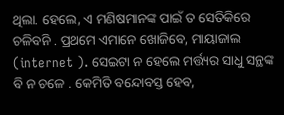ଥିଲା. ହେଲେ, ଏ ମଣିଷମାନଙ୍କ ପାଇଁ ତ ସେତିକିରେ ଚଳିବନି . ପ୍ରଥମେ ଏମାନେ ଖୋଜିବେ, ମାୟାଜାଲ (internet ). ସେଇଟା ନ ହେଲେ ମର୍ତ୍ତ୍ୟର ସାଧୁ ସନ୍ଥଙ୍କ ବି ନ ଚଳେ . କେମିତି ବନ୍ଦୋବସ୍ତ ହେବ,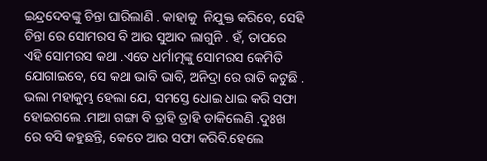ଇନ୍ଦ୍ରଦେବଙ୍କୁ ଚିନ୍ତା ଘାରିଲାଣି . କାହାକୁ  ନିଯୁକ୍ତ କରିବେ, ସେହି ଚିନ୍ତା ରେ ସୋମରସ ବି ଆଉ ସୁଆଦ ଲାଗୁନି . ହଁ, ତାପରେ ଏହି ସୋମରସ କଥା .ଏତେ ଧର୍ମାତ୍ମଙ୍କୁ ସୋମରସ କେମିତି ଯୋଗାଇବେ, ସେ କଥା ଭାବି ଭାବି, ଅନିଦ୍ରା ରେ ରାତି କଟୁଛି . ଭଲା ମହାକୁମ୍ଭ ହେଲା ଯେ, ସମସ୍ତେ ଧୋଇ ଧାଇ କରି ସଫା ହୋଇଗଲେ .ମାଆ ଗଙ୍ଗା ବି ତ୍ରାହି ତ୍ରାହି ଡାକିଲେଣି .ଦୁଃଖ ରେ ବସି କହୁଛନ୍ତି, କେତେ ଆଉ ସଫା କରିବି.ହେଲେ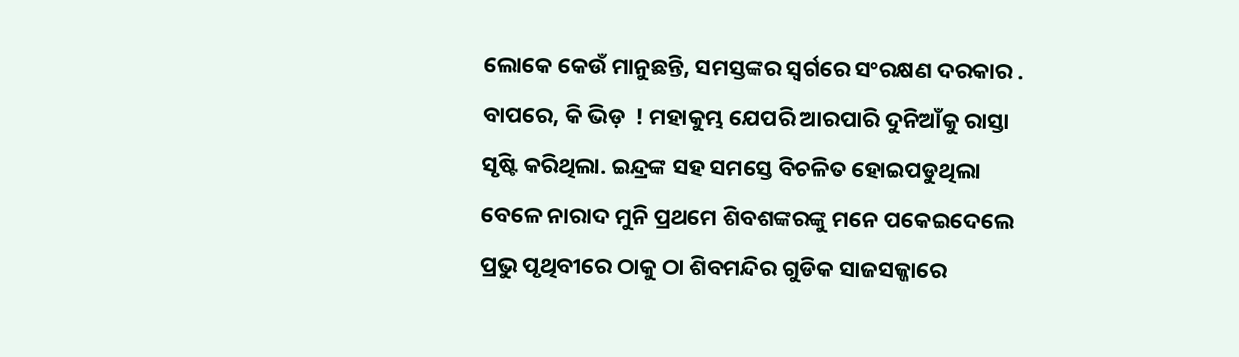ଲୋକେ କେଉଁ ମାନୁଛନ୍ତି, ସମସ୍ତଙ୍କର ସ୍ଵର୍ଗରେ ସଂରକ୍ଷଣ ଦରକାର . ବାପରେ, କି ଭିଡ଼  ! ମହାକୁମ୍ଭ ଯେପରି ଆରପାରି ଦୁନିଆଁକୁ ରାସ୍ତା ସୃଷ୍ଟି କରିଥିଲା. ଇନ୍ଦ୍ରଙ୍କ ସହ ସମସ୍ତେ ବିଚଳିତ ହୋଇପଡୁଥିଲା ବେଳେ ନାରାଦ ମୁନି ପ୍ରଥମେ ଶିବଶଙ୍କରଙ୍କୁ ମନେ ପକେଇଦେଲେ ପ୍ରଭୁ ପୃଥିବୀରେ ଠାକୁ ଠା ଶିବମନ୍ଦିର ଗୁଡିକ ସାଜସଜ୍ଜାରେ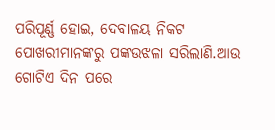ପରିପୂର୍ଣ୍ଣ ହୋଇ, ଦେବାଳୟ ନିକଟ ପୋଖରୀମାନଙ୍କରୁ ପଙ୍କଉଝଳା ସରିଲାଣି.ଆଉ ଗୋଟିଏ ଦିନ ପରେ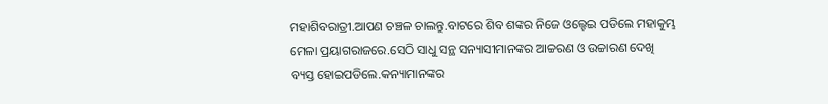ମହାଶିବରାତ୍ରୀ.ଆପଣ ଚଞ୍ଚଳ ଚାଲନ୍ତୁ.ବାଟରେ ଶିବ ଶଙ୍କର ନିଜେ ଓଲ୍ହେଇ ପଡିଲେ ମହାକୁମ୍ଭ ମେଳା ପ୍ରୟାଗରାଜରେ.ସେଠି ସାଧୁ ସନ୍ଥ ସନ୍ୟାସୀମାନଙ୍କର ଆଚ୍ଚରଣ ଓ ଉଚ୍ଚାରଣ ଦେଖି ବ୍ୟସ୍ତ ହୋଇପଡିଲେ.କନ୍ୟାମାନଙ୍କର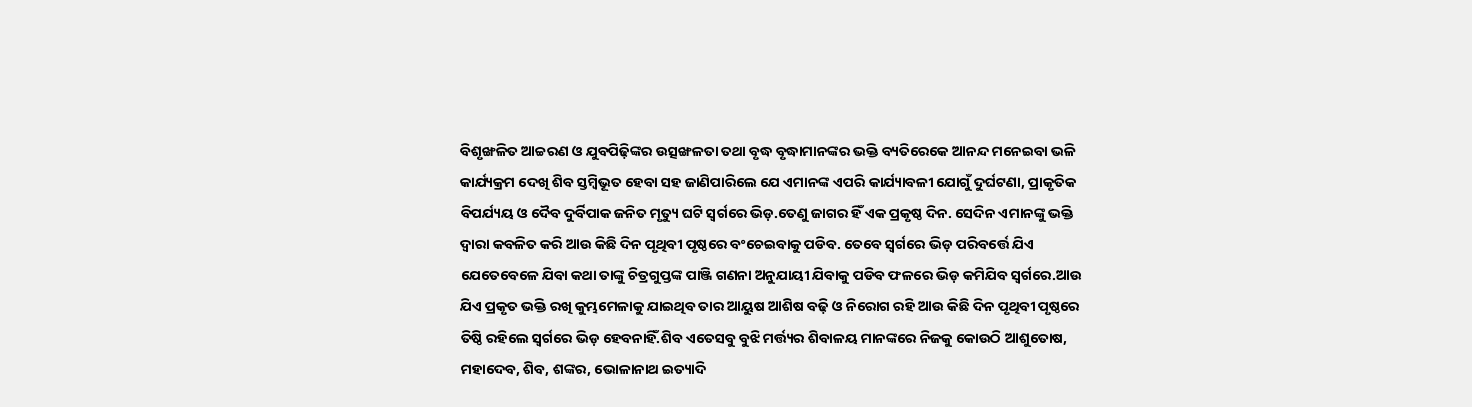ବିଶୃଙ୍ଖଳିତ ଆଚ୍ଚରଣ ଓ ଯୁବପିଢ଼ିଙ୍କର ଉତ୍ସଙ୍ଖଳତା ତଥା ବୃଦ୍ଧ ବୃଦ୍ଧାମାନଙ୍କର ଭକ୍ତି ବ୍ୟତିରେକେ ଆନନ୍ଦ ମନେଇବା ଭଳି କାର୍ଯ୍ୟକ୍ରମ ଦେଖି ଶିବ ସ୍ତମ୍ବିଭୂତ ହେବା ସହ ଜାଣିପାରିଲେ ଯେ ଏମାନଙ୍କ ଏପରି କାର୍ଯ୍ୟାବଳୀ ଯୋଗୁଁ ଦୁର୍ଘଟଣା, ପ୍ରାକୃତିକ ବିପର୍ଯ୍ୟୟ ଓ ଦୈବ ଦୁର୍ବିପାକ ଜନିତ ମୃତ୍ୟୁ ଘଟି ସ୍ୱର୍ଗରେ ଭିଡ଼.ତେଣୁ ଜାଗର ହିଁ ଏକ ପ୍ରକୃଷ୍ଠ ଦିନ. ସେଦିନ ଏମାନଙ୍କୁ ଭକ୍ତି ଦ୍ୱାରା କବଳିତ କରି ଆଉ କିଛି ଦିନ ପୃଥିବୀ ପୃଷ୍ଠରେ ବଂଚେଇବାକୁ ପଡିବ. ତେବେ ସ୍ୱର୍ଗରେ ଭିଡ଼ ପରିବର୍ତ୍ତେ ଯିଏ ଯେତେବେଳେ ଯିବା କଥା ତାଙ୍କୁ ଚିତ୍ରଗୁପ୍ତଙ୍କ ପାଞ୍ଜି ଗଣନା ଅନୁଯାୟୀ ଯିବାକୁ ପଡିବ ଫଳରେ ଭିଡ଼ କମିଯିବ ସ୍ଵର୍ଗରେ.ଆଉ ଯିଏ ପ୍ରକୃତ ଭକ୍ତି ରଖି କୁମ୍ଭମେଳାକୁ ଯାଇଥିବ ତାର ଆୟୁଷ ଆଶିଷ ବଢ଼ି ଓ ନିରୋଗ ରହି ଆଉ କିଛି ଦିନ ପୃଥିବୀ ପୃଷ୍ଠରେ ତିଷ୍ଠି ରହିଲେ ସ୍ଵର୍ଗରେ ଭିଡ଼ ହେବନାହିଁ.ଶିବ ଏତେସବୁ ବୁଝି ମର୍ତ୍ତ୍ୟର ଶିବାଳୟ ମାନଙ୍କରେ ନିଜକୁ କୋଉଠି ଆଶୁତୋଷ, ମହାଦେବ, ଶିବ, ଶଙ୍କର, ଭୋଳାନାଥ ଇତ୍ୟାଦି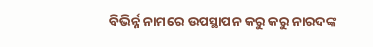ବିଭିର୍ନ୍ନ ନାମରେ ଉପସ୍ଥାପନ କରୁ କରୁ ନାରଦଙ୍କ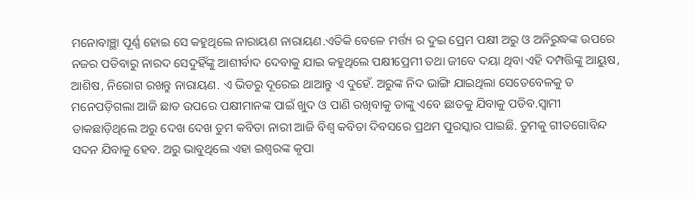ମନୋବାଞ୍ଛା ପୂର୍ଣ୍ଣ ହୋଇ ସେ କହୁଥିଲେ ନାରାୟଣ ନାରାୟଣ.ଏତିକି ବେଳେ ମର୍ତ୍ତ୍ୟ ର ଦୁଇ ପ୍ରେମ ପକ୍ଷୀ ଅରୁ ଓ ଅନିରୁଦ୍ଧଙ୍କ ଉପରେ ନଜର ପଡିବାରୁ ନାରଦ ସେଦୁହିଁଙ୍କୁ ଆଶୀର୍ବାଦ ଦେବାକୁ ଯାଇ କହୁଥିଲେ ପକ୍ଷୀପ୍ରେମୀ ତଥା ଜୀବେ ଦୟା ଥିବା ଏହି ଦମ୍ପତ୍ତିଙ୍କୁ ଆୟୁଷ, ଆଶିଷ, ନିରୋଗ ରଖନ୍ତୁ ନାରାୟଣ. ଏ ଭିଡରୁ ଦୂରେଇ ଥାଆନ୍ତୁ ଏ ଦୁହେଁ. ଅରୁଙ୍କ ନିଦ ଭାଙ୍ଗି ଯାଇଥିଲା ସେତେବେଳକୁ ତ ମନେପଡ଼ିଗଲା ଆଜି ଛାତ ଉପରେ ପକ୍ଷୀମାନଙ୍କ ପାଇଁ ଖୁଦ ଓ ପାଣି ରଖିବାକୁ ତାଙ୍କୁ ଏବେ ଛାତକୁ ଯିବାକୁ ପଡିବ.ସ୍ୱାମୀ ଡାକଛାଡ଼ିଥିଲେ ଅରୁ ଦେଖ ଦେଖ ତୁମ କବିତା ନାରୀ ଆଜି ବିଶ୍ୱ କବିତା ଦିବସରେ ପ୍ରଥମ ପୁରସ୍କାର ପାଇଛି. ତୁମକୁ ଗୀତଗୋବିନ୍ଦ ସଦନ ଯିବାକୁ ହେବ. ଅରୁ ଭାବୁଥିଲେ ଏହା ଇଶ୍ୱରଙ୍କ କୃପା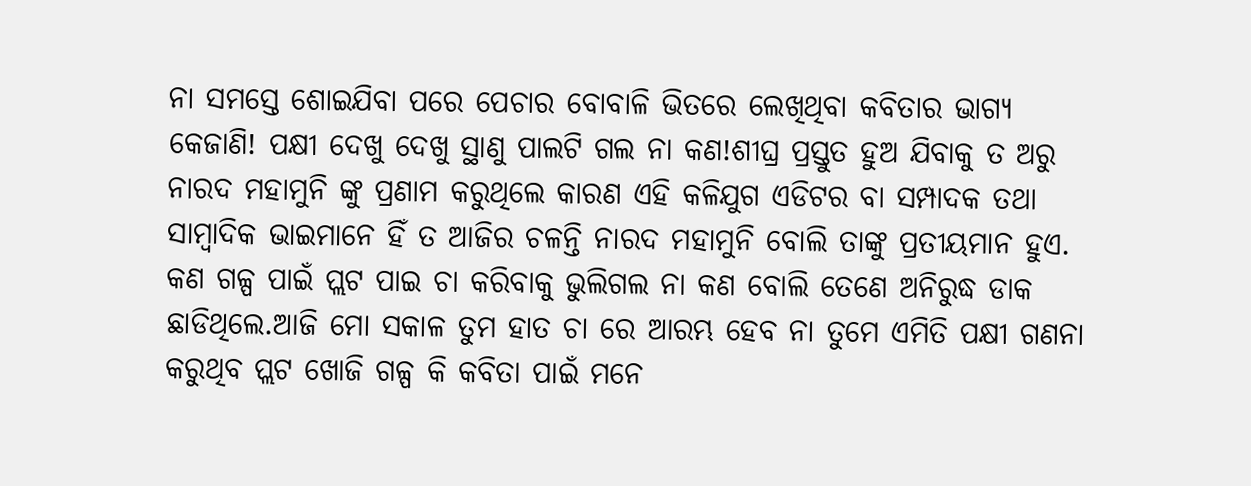ନା ସମସ୍ତେ ଶୋଇଯିବା ପରେ ପେଚାର ବୋବାଳି ଭିତରେ ଲେଖିଥିବା କବିତାର ଭାଗ୍ୟ କେଜାଣି! ପକ୍ଷୀ ଦେଖୁ ଦେଖୁ ସ୍ଥାଣୁ ପାଲଟି ଗଲ ନା କଣ!ଶୀଘ୍ର ପ୍ରସ୍ତୁତ ହୁଅ ଯିବାକୁ ତ ଅରୁ ନାରଦ ମହାମୁନି ଙ୍କୁ ପ୍ରଣାମ କରୁଥିଲେ କାରଣ ଏହି କଳିଯୁଗ ଏଡିଟର ବା ସମ୍ପାଦକ ତଥା ସାମ୍ବାଦିକ ଭାଇମାନେ ହିଁ ତ ଆଜିର ଚଳନ୍ତି ନାରଦ ମହାମୁନି ବୋଲି ତାଙ୍କୁ ପ୍ରତୀୟମାନ ହୁଏ. କଣ ଗଳ୍ପ ପାଇଁ ପ୍ଲଟ ପାଇ ଚା କରିବାକୁ ଭୁଲିଗଲ ନା କଣ ବୋଲି ତେଣେ ଅନିରୁଦ୍ଧ ଡାକ ଛାଡିଥିଲେ.ଆଜି ମୋ ସକାଳ ତୁମ ହାତ ଚା ରେ ଆରମ୍ଭ ହେବ ନା ତୁମେ ଏମିତି ପକ୍ଷୀ ଗଣନା କରୁଥିବ ପ୍ଲଟ ଖୋଜି ଗଳ୍ପ କି କବିତା ପାଇଁ ମନେ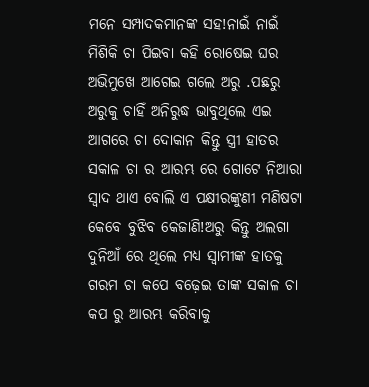ମନେ ସମ୍ପାଦକମାନଙ୍କ ସହ!ନାଇଁ ନାଇଁ ମିଶିକି ଚା ପିଇବା କହି ରୋଷେଇ ଘର ଅଭିମୁଖେ ଆଗେଇ ଗଲେ ଅରୁ .ପଛରୁ ଅରୁକୁ ଚାହିଁ ଅନିରୁଦ୍ଧ ଭାବୁଥିଲେ ଏଇ ଆଗରେ ଚା ଦୋକାନ କିନ୍ତୁ ସ୍ତ୍ରୀ ହାତର ସକାଳ ଚା ର ଆରମ୍ଭ ରେ ଗୋଟେ ନିଆରା ସ୍ୱାଦ ଥାଏ ବୋଲି ଏ ପକ୍ଷୀରଙ୍କୁଣୀ ମଣିଷଟା କେବେ ବୁଝିବ କେଜାଣି!ଅରୁ କିନ୍ତୁ ଅଲଗା ଦୁନିଆଁ ରେ ଥିଲେ ମଧ୍ୟ ସ୍ୱାମୀଙ୍କ ହାତକୁ ଗରମ ଚା କପେ ବଢ଼େଇ ତାଙ୍କ ସକାଳ ଚା କପ ରୁ ଆରମ୍ଭ କରିବାକୁ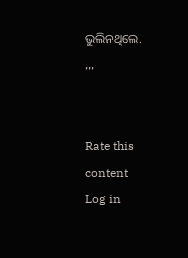ଭୁଲିନଥିଲେ.
,,,


Rate this content
Log in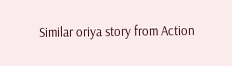Similar oriya story from Action